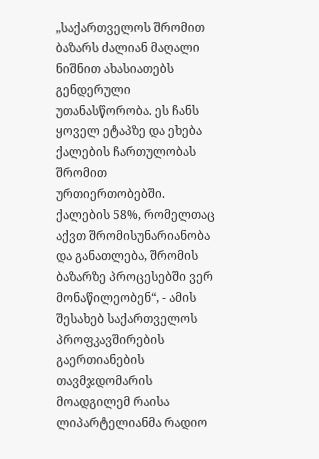„საქართველოს შრომით ბაზარს ძალიან მაღალი ნიშნით ახასიათებს გენდერული უთანასწორობა. ეს ჩანს ყოველ ეტაპზე და ეხება ქალების ჩართულობას შრომით ურთიერთობებში. ქალების 58%, რომელთაც აქვთ შრომისუნარიანობა და განათლება, შრომის ბაზარზე პროცესებში ვერ მონაწილეობენ“, - ამის შესახებ საქართველოს პროფკავშირების გაერთიანების თავმჯდომარის მოადგილემ რაისა ლიპარტელიანმა რადიო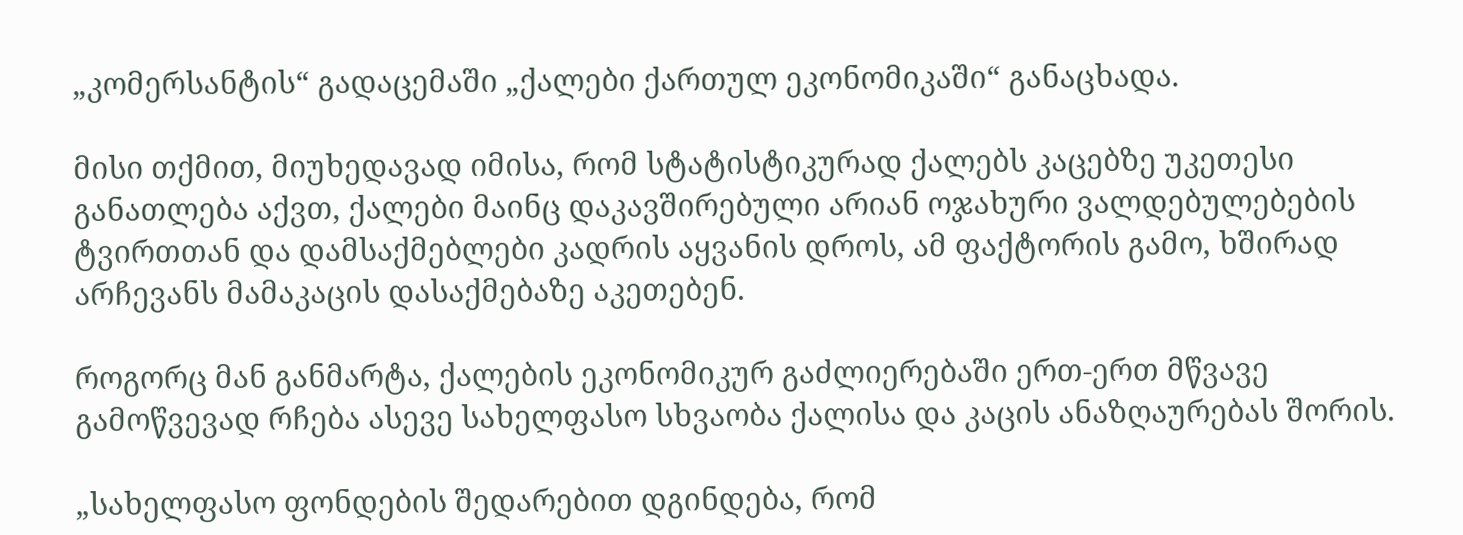„კომერსანტის“ გადაცემაში „ქალები ქართულ ეკონომიკაში“ განაცხადა.

მისი თქმით, მიუხედავად იმისა, რომ სტატისტიკურად ქალებს კაცებზე უკეთესი განათლება აქვთ, ქალები მაინც დაკავშირებული არიან ოჯახური ვალდებულებების ტვირთთან და დამსაქმებლები კადრის აყვანის დროს, ამ ფაქტორის გამო, ხშირად არჩევანს მამაკაცის დასაქმებაზე აკეთებენ.

როგორც მან განმარტა, ქალების ეკონომიკურ გაძლიერებაში ერთ-ერთ მწვავე გამოწვევად რჩება ასევე სახელფასო სხვაობა ქალისა და კაცის ანაზღაურებას შორის.

„სახელფასო ფონდების შედარებით დგინდება, რომ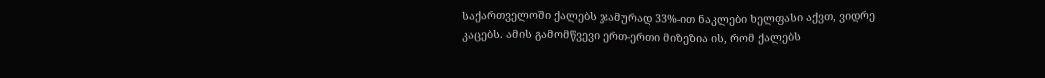საქართველოში ქალებს ჯამურად 33%-ით ნაკლები ხელფასი აქვთ, ვიდრე კაცებს. ამის გამომწვევი ერთ-ერთი მიზეზია ის, რომ ქალებს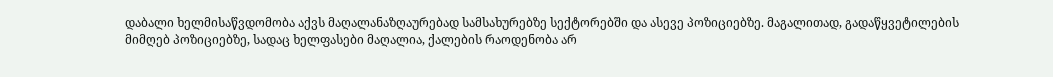დაბალი ხელმისაწვდომობა აქვს მაღალანაზღაურებად სამსახურებზე სექტორებში და ასევე პოზიციებზე. მაგალითად, გადაწყვეტილების მიმღებ პოზიციებზე, სადაც ხელფასები მაღალია, ქალების რაოდენობა არ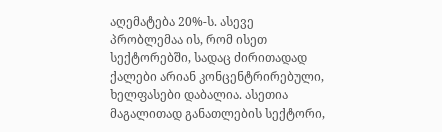აღემატება 20%-ს. ასევე პრობლემაა ის, რომ ისეთ სექტორებში, სადაც ძირითადად ქალები არიან კონცენტრირებული, ხელფასები დაბალია. ასეთია მაგალითად განათლების სექტორი,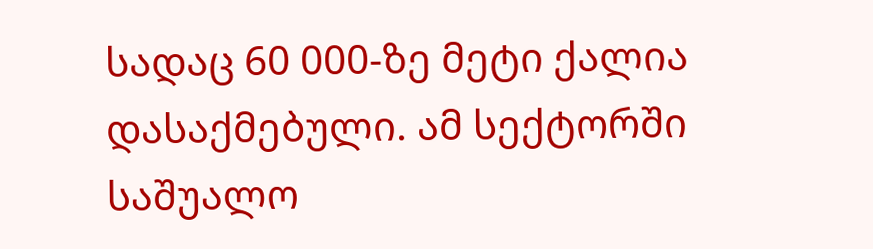სადაც 60 000-ზე მეტი ქალია დასაქმებული. ამ სექტორში საშუალო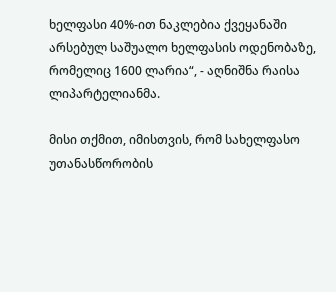ხელფასი 40%-ით ნაკლებია ქვეყანაში არსებულ საშუალო ხელფასის ოდენობაზე, რომელიც 1600 ლარია“, - აღნიშნა რაისა ლიპარტელიანმა.

მისი თქმით, იმისთვის, რომ სახელფასო უთანასწორობის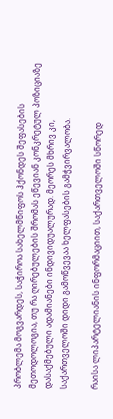პრობლემა მოგვარდეს, საჭიროა სახელმწიფოს ჰქონდეს შეფასების მეთოდოლოგია, თუ რა ღირებულების შრომას ეწევიან კონკრეტულ პოზიციაზე დასაქმებული ადამიანები ინდივიდუალურად. მეორეს მხრივ კი, საქართველოში დიდი გამოწვევაა ხელფასების გამჭვირვალობა.

რაისა ლიპარტელიანის ინფორმაციით, საქართველოში სწორედ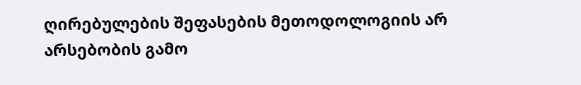ღირებულების შეფასების მეთოდოლოგიის არ არსებობის გამო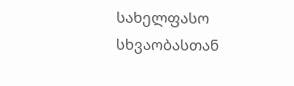სახელფასო სხვაობასთან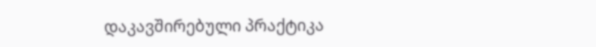დაკავშირებული პრაქტიკა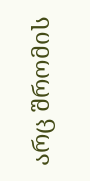არც შრომის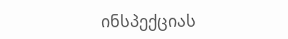ინსპექციას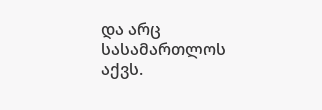და არც სასამართლოს აქვს.